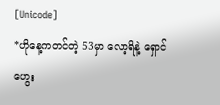[Unicode]
*ဟိုနေ့ကတင်တဲ့ 53မှာ လော့ရိနဲ့ ရှောင်ဟွေး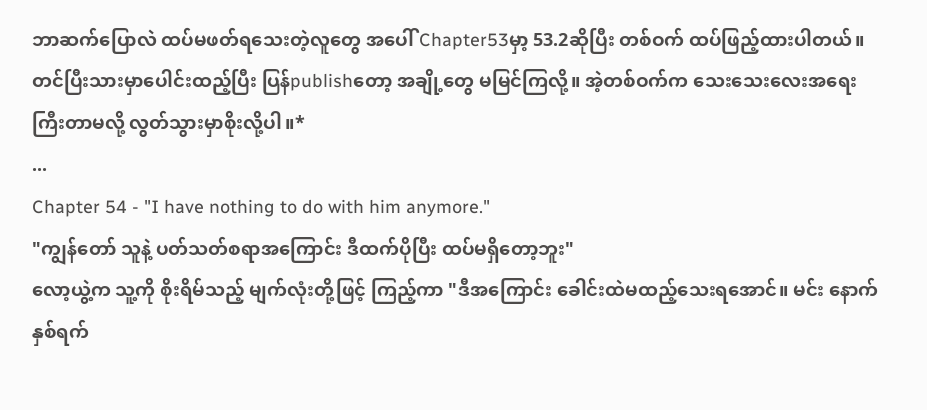ဘာဆက်ပြောလဲ ထပ်မဖတ်ရသေးတဲ့လူတွေ အပေါ် Chapter53မှာ့ 53.2ဆိုပြီး တစ်ဝက် ထပ်ဖြည့်ထားပါတယ်။ တင်ပြီးသားမှာပေါင်းထည့်ပြီး ပြန်publishတော့ အချို့တွေ မမြင်ကြလို့။ အဲ့တစ်ဝက်က သေးသေးလေးအရေးကြီးတာမလို့ လွတ်သွားမှာစိုးလို့ပါ။*
...
Chapter 54 - "I have nothing to do with him anymore."
"ကျွန်တော် သူနဲ့ ပတ်သတ်စရာအကြောင်း ဒီထက်ပိုပြီး ထပ်မရှိတော့ဘူး"
လော့ယွဲ့က သူ့ကို စိုးရိမ်သည့် မျက်လုံးတို့ဖြင့် ကြည့်ကာ "ဒီအကြောင်း ခေါင်းထဲမထည့်သေးရအောင်။ မင်း နောက် နှစ်ရက်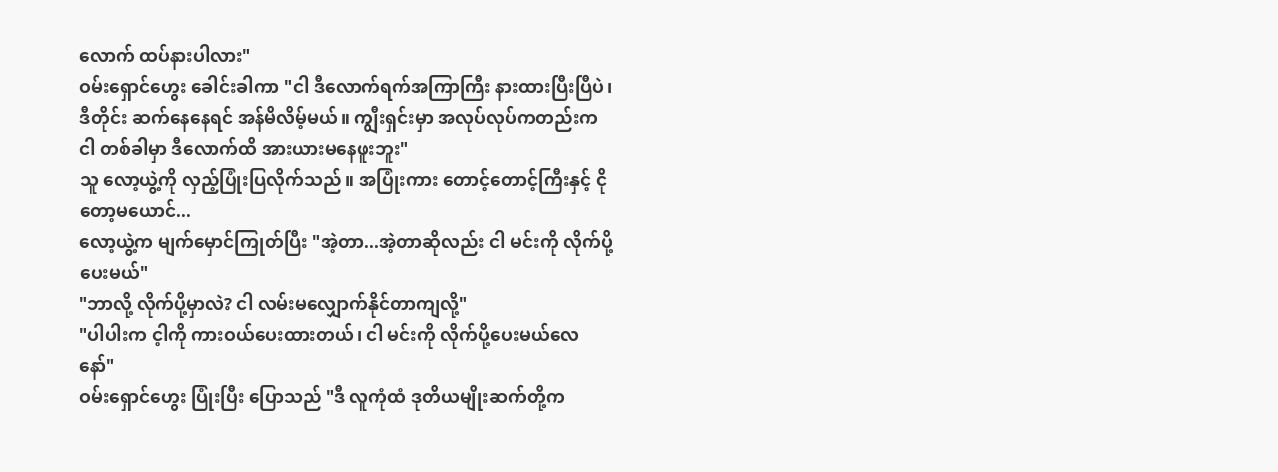လောက် ထပ်နားပါလား"
ဝမ်းရှောင်ဟွေး ခေါင်းခါကာ "ငါ ဒီလောက်ရက်အကြာကြီး နားထားပြီးပြီပဲ၊ ဒီတိုင်း ဆက်နေနေရင် အန်မိလိမ့်မယ်။ ကျွီးရှင်းမှာ အလုပ်လုပ်ကတည်းက ငါ တစ်ခါမှာ ဒီလောက်ထိ အားယားမနေဖူးဘူး"
သူ လော့ယွဲ့ကို လှည့်ပြုံးပြလိုက်သည်။ အပြုံးကား တောင့်တောင့်ကြီးနှင့် ငိုတော့မယောင်...
လော့ယွဲ့က မျက်မှောင်ကြုတ်ပြီး "အဲ့တာ...အဲ့တာဆိုလည်း ငါ မင်းကို လိုက်ပို့ပေးမယ်"
"ဘာလို့ လိုက်ပို့မှာလဲ? ငါ လမ်းမလျှောက်နိုင်တာကျလို့"
"ပါပါးက င့ါကို ကားဝယ်ပေးထားတယ်၊ ငါ မင်းကို လိုက်ပို့ပေးမယ်လေ နော်"
ဝမ်းရှောင်ဟွေး ပြုံးပြီး ပြောသည် "ဒီ လူကုံထံ ဒုတိယမျိုးဆက်တို့က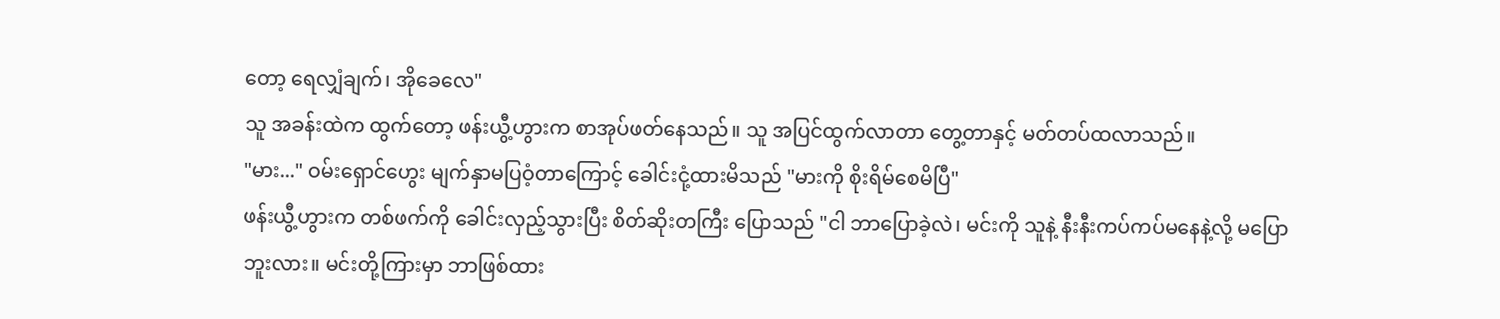တော့ ရေလျှံချက်၊ အိုခေလေ"
သူ အခန်းထဲက ထွက်တော့ ဖန်းယွီ့ဟွားက စာအုပ်ဖတ်နေသည်။ သူ အပြင်ထွက်လာတာ တွေ့တာနှင့် မတ်တပ်ထလာသည်။
"မား..." ဝမ်းရှောင်ဟွေး မျက်နှာမပြဝံ့တာကြောင့် ခေါင်းငုံ့ထားမိသည် "မားကို စိုးရိမ်စေမိပြီ"
ဖန်းယွီ့ဟွားက တစ်ဖက်ကို ခေါင်းလှည့်သွားပြီး စိတ်ဆိုးတကြီး ပြောသည် "ငါ ဘာပြောခဲ့လဲ၊ မင်းကို သူနဲ့ နီးနီးကပ်ကပ်မနေနဲ့လို့ မပြောဘူးလား။ မင်းတို့ကြားမှာ ဘာဖြစ်ထား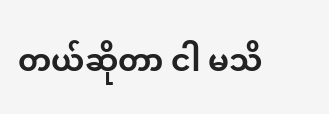တယ်ဆိုတာ ငါ မသိ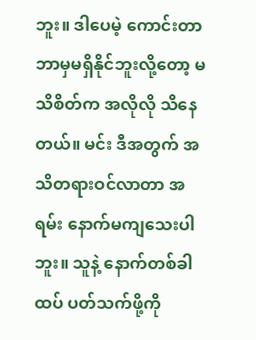ဘူး။ ဒါပေမဲ့ ကောင်းတာ ဘာမှမရှိနိုင်ဘူးလို့တော့ မသိစိတ်က အလိုလို သိနေတယ်။ မင်း ဒီအတွက် အသိတရားဝင်လာတာ အရမ်း နောက်မကျသေးပါဘူး။ သူနဲ့ နောက်တစ်ခါ ထပ် ပတ်သက်ဖို့ကို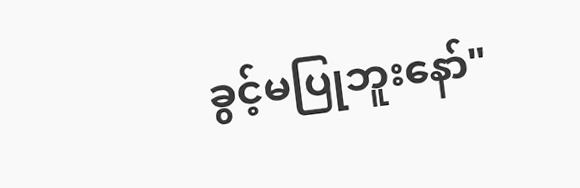ခွင့်မပြုဘူးနော်"